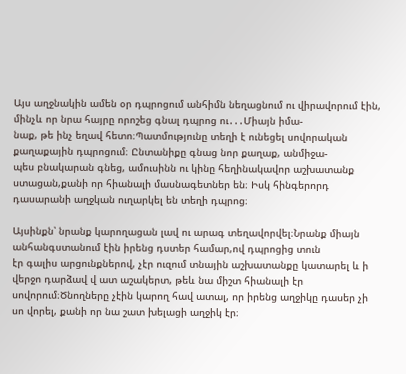Այս աղջնակին ամեն օր դպրոցում անհիմն նեղացնում ու վիրավորում էին, մինչև որ նրա հայրը որոշեց գնալ դպրոց ու․․․Միայն իմա-
նաք, թե ինչ եղավ հետո։Պատմությունը տեղի է ունեցել սովորական քաղաքային դպրոցում։ Ընտանիքը գնաց նոր քաղաք, անմիջա-
պես բնակարան գնեց, ամուսինն ու կինը հեղինակավոր աշխատանք ստացան,քանի որ հիանալի մասնագետներ են։ Իսկ հինգերորդ
դասարանի աղջկան ուղարկել են տեղի դպրոց։

Այսինքն՝ նրանք կարողացան լավ ու արագ տեղավորվել։Նրանք միայն անհանգստանում էին իրենց դստեր համար,ով դպրոցից տուն
էր գալիս արցունքներով, չէր ուզում տնային աշխատանքը կատարել և ի վերջո դարձավ վ ատ աշակերտ, թեև նա միշտ հիանալի էր
սովորում։Ծնողները չէին կարող հավ ատալ, որ իրենց աղջիկը դասեր չի սո վորել, քանի որ նա շատ խելացի աղջիկ էր։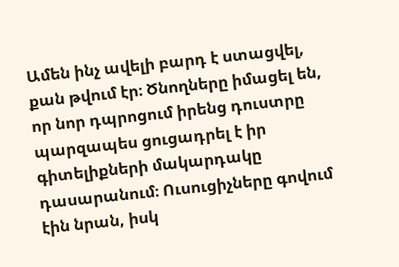Ամեն ինչ ավելի բարդ է ստացվել, քան թվում էր։ Ծնողները իմացել են, որ նոր դպրոցում իրենց դուստրը պարզապես ցուցադրել է իր
գիտելիքների մակարդակը դասարանում։ Ուսուցիչները գովում էին նրան, իսկ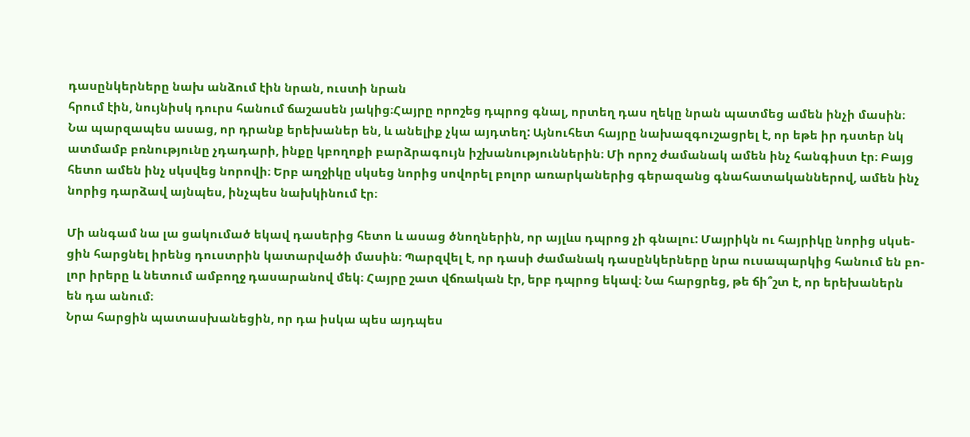դասընկերները նախ անձում էին նրան, ուստի նրան
հրում էին, նույնիսկ դուրս հանում ճաշասեն յակից։Հայրը որոշեց դպրոց գնալ, որտեղ դաս ղեկը նրան պատմեց ամեն ինչի մասին։
Նա պարզապես ասաց, որ դրանք երեխաներ են, և անելիք չկա այդտեղ: Այնուհետ հայրը նախազգուշացրել է, որ եթե իր դստեր նկ
ատմամբ բռնությունը չդադարի, ինքը կբողոքի բարձրագույն իշխանություններին։ Մի որոշ ժամանակ ամեն ինչ հանգիստ էր։ Բայց
հետո ամեն ինչ սկսվեց նորովի։ Երբ աղջիկը սկսեց նորից սովորել բոլոր առարկաներից գերազանց գնահատականներով, ամեն ինչ
նորից դարձավ այնպես, ինչպես նախկինում էր։

Մի անգամ նա լա ցակումած եկավ դասերից հետո և ասաց ծնողներին, որ այլևս դպրոց չի գնալու: Մայրիկն ու հայրիկը նորից սկսե-
ցին հարցնել իրենց դուստրին կատարվածի մասին։ Պարզվել է, որ դասի ժամանակ դասընկերները նրա ուսապարկից հանում են բո-
լոր իրերը և նետում ամբողջ դասարանով մեկ։ Հայրը շատ վճռական էր, երբ դպրոց եկավ։ Նա հարցրեց, թե ճի՞շտ է, որ երեխաներն
են դա անում։
Նրա հարցին պատասխանեցին, որ դա իսկա պես այդպես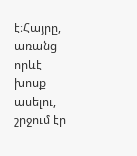է։Հայրը, առանց որևէ խոսք ասելու, շրջում էր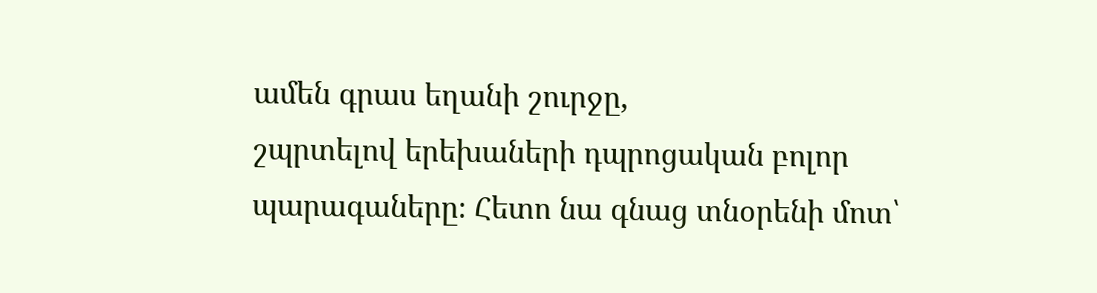ամեն գրաս եղանի շուրջը,
շպրտելով երեխաների դպրոցական բոլոր պարագաները։ Հետո նա գնաց տնօրենի մոտ՝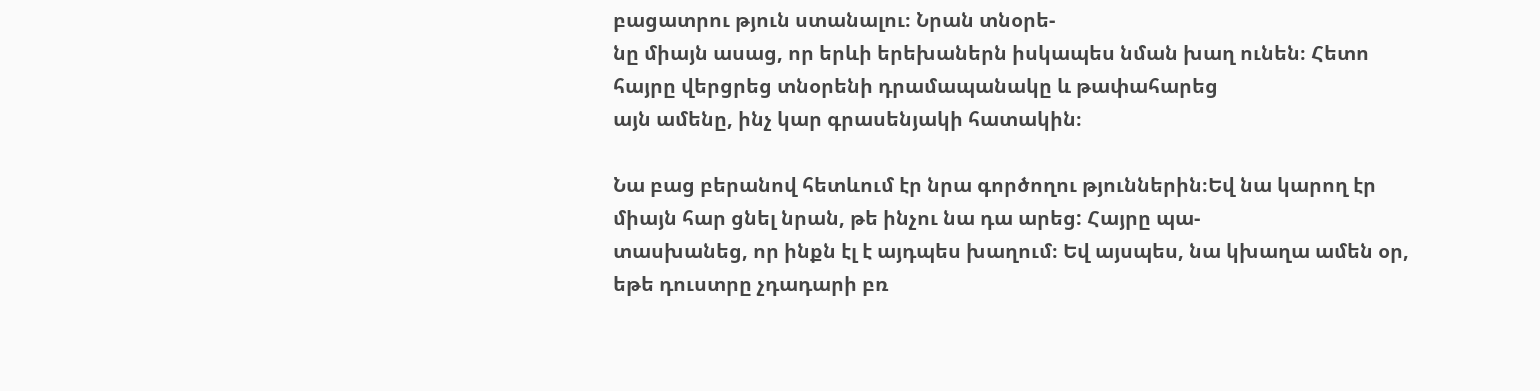բացատրու թյուն ստանալու։ Նրան տնօրե-
նը միայն ասաց, որ երևի երեխաներն իսկապես նման խաղ ունեն։ Հետո հայրը վերցրեց տնօրենի դրամապանակը և թափահարեց
այն ամենը, ինչ կար գրասենյակի հատակին։

Նա բաց բերանով հետևում էր նրա գործողու թյուններին։Եվ նա կարող էր միայն հար ցնել նրան, թե ինչու նա դա արեց: Հայրը պա-
տասխանեց, որ ինքն էլ է այդպես խաղում։ Եվ այսպես, նա կխաղա ամեն օր, եթե դուստրը չդադարի բռ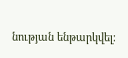նության ենթարկվել։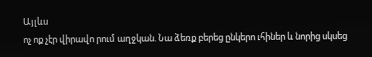Այլևս
ոչ ոք չէր վիրավո րում աղջկան. Նա ձեռք բերեց ընկերո ւհիներ և նորից սկսեց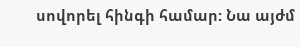սովորել հինգի համար: Նա այժմ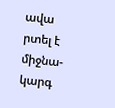ավա րտել է միջնա-
կարգ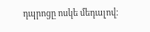դպրոցը ոսկե մեդալով։